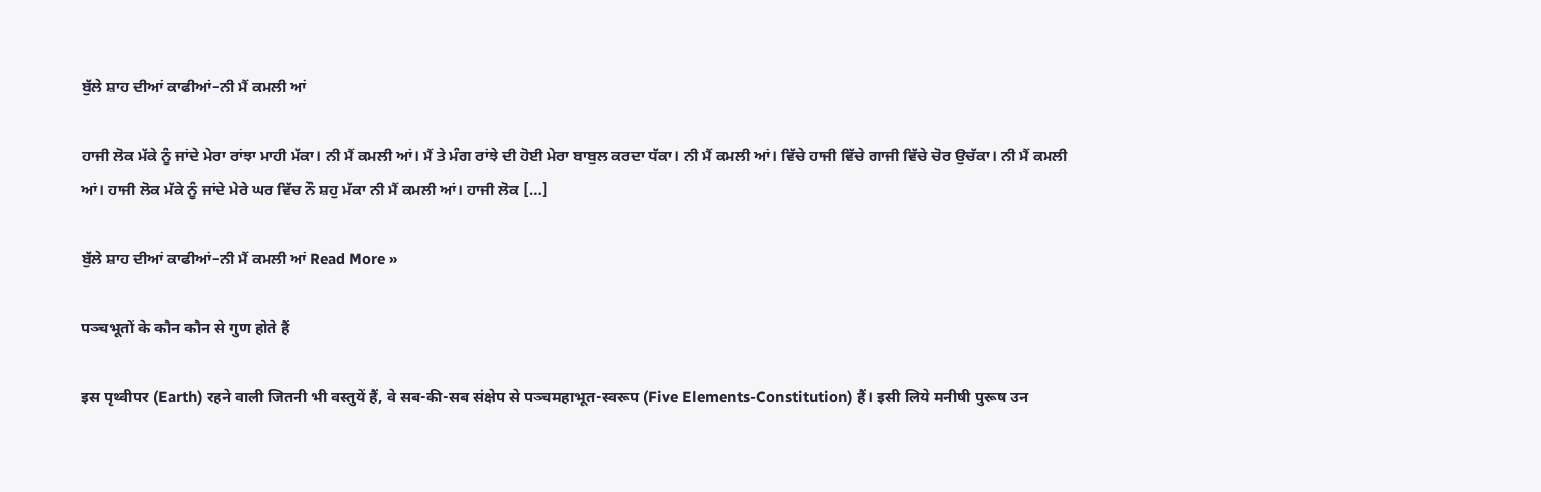ਬੁੱਲੇ ਸ਼ਾਹ ਦੀਆਂ ਕਾਫੀਆਂ–ਨੀ ਮੈਂ ਕਮਲੀ ਆਂ

ਹਾਜੀ ਲੋਕ ਮੱਕੇ ਨੂੰ ਜਾਂਦੇ ਮੇਰਾ ਰਾਂਝਾ ਮਾਹੀ ਮੱਕਾ। ਨੀ ਮੈਂ ਕਮਲੀ ਆਂ। ਮੈਂ ਤੇ ਮੰਗ ਰਾਂਝੇ ਦੀ ਹੋਈ ਮੇਰਾ ਬਾਬੁਲ ਕਰਦਾ ਧੱਕਾ। ਨੀ ਮੈਂ ਕਮਲੀ ਆਂ। ਵਿੱਚੇ ਹਾਜੀ ਵਿੱਚੇ ਗਾਜੀ ਵਿੱਚੇ ਚੋਰ ਉਚੱਕਾ। ਨੀ ਮੈਂ ਕਮਲੀ ਆਂ। ਹਾਜੀ ਲੋਕ ਮੱਕੇ ਨੂੰ ਜਾਂਦੇ ਮੇਰੇ ਘਰ ਵਿੱਚ ਨੌ ਸ਼ਹੁ ਮੱਕਾ ਨੀ ਮੈਂ ਕਮਲੀ ਆਂ। ਹਾਜੀ ਲੋਕ […]

ਬੁੱਲੇ ਸ਼ਾਹ ਦੀਆਂ ਕਾਫੀਆਂ–ਨੀ ਮੈਂ ਕਮਲੀ ਆਂ Read More »

पञ्चभूतों के कौन कौन से गुण होते हैं

इस पृथ्वीपर (Earth) रहने वाली जितनी भी वस्तुयें हैं, वे सब-की-सब संक्षेप से पञ्चमहाभूत-स्वरूप (Five Elements-Constitution) हैं। इसी लिये मनीषी पुरूष उन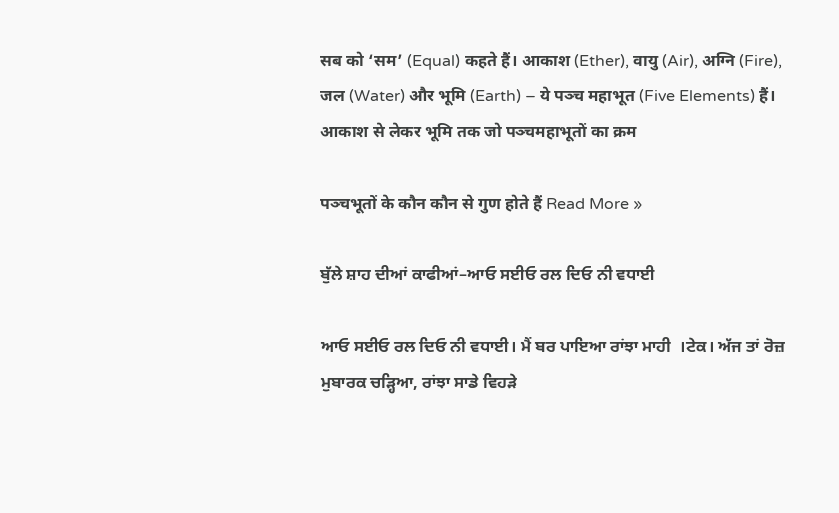सब को ‘सम’ (Equal) कहते हैं। आकाश (Ether), वायु (Air), अग्नि (Fire), जल (Water) और भूमि (Earth) – ये पञ्च महाभूत (Five Elements) हैं। आकाश से लेकर भूमि तक जो पञ्चमहाभूतों का क्रम

पञ्चभूतों के कौन कौन से गुण होते हैं Read More »

ਬੁੱਲੇ ਸ਼ਾਹ ਦੀਆਂ ਕਾਫੀਆਂ–ਆਓ ਸਈਓ ਰਲ ਦਿਓ ਨੀ ਵਧਾਈ

ਆਓ ਸਈਓ ਰਲ ਦਿਓ ਨੀ ਵਧਾਈ। ਮੈਂ ਬਰ ਪਾਇਆ ਰਾਂਝਾ ਮਾਹੀ  ।ਟੇਕ। ਅੱਜ ਤਾਂ ਰੋਜ਼ ਮੁਬਾਰਕ ਚੜ੍ਹਿਆ, ਰਾਂਝਾ ਸਾਡੇ ਵਿਹੜੇ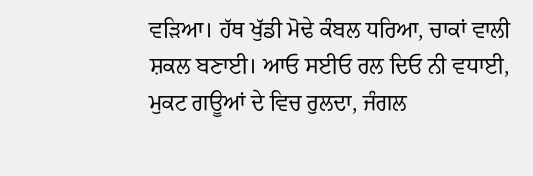ਵੜਿਆ। ਹੱਥ ਖੁੱਡੀ ਮੋਢੇ ਕੰਬਲ ਧਰਿਆ, ਚਾਕਾਂ ਵਾਲੀ ਸ਼ਕਲ ਬਣਾਈ। ਆਓ ਸਈਓ ਰਲ ਦਿਓ ਨੀ ਵਧਾਈ, ਮੁਕਟ ਗਊਆਂ ਦੇ ਵਿਚ ਰੁਲਦਾ, ਜੰਗਲ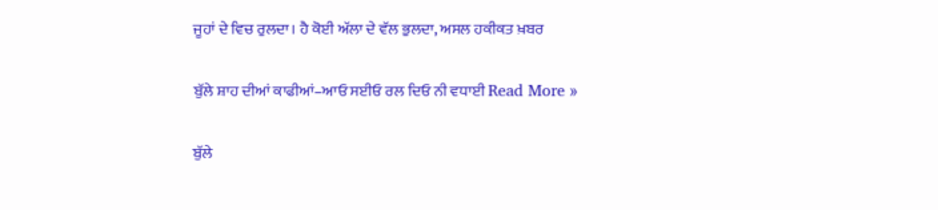ਜੂਹਾਂ ਦੇ ਵਿਚ ਰੁਲਦਾ। ਹੈ ਕੋਈ ਅੱਲਾ ਦੇ ਵੱਲ ਭੁਲਦਾ, ਅਸਲ ਹਕੀਕਤ ਖ਼ਬਰ

ਬੁੱਲੇ ਸ਼ਾਹ ਦੀਆਂ ਕਾਫੀਆਂ–ਆਓ ਸਈਓ ਰਲ ਦਿਓ ਨੀ ਵਧਾਈ Read More »

ਬੁੱਲੇ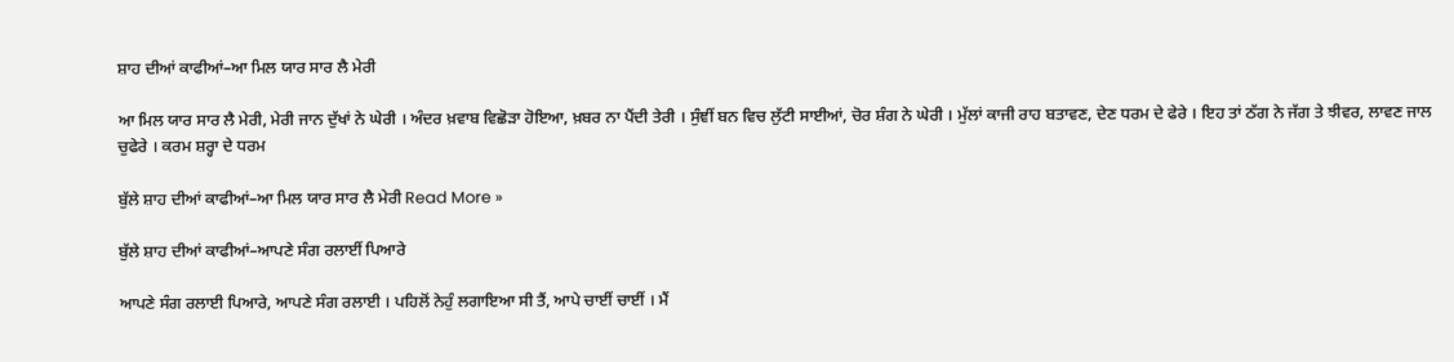ਸ਼ਾਹ ਦੀਆਂ ਕਾਫੀਆਂ–ਆ ਮਿਲ ਯਾਰ ਸਾਰ ਲੈ ਮੇਰੀ

ਆ ਮਿਲ ਯਾਰ ਸਾਰ ਲੈ ਮੇਰੀ, ਮੇਰੀ ਜਾਨ ਦੁੱਖਾਂ ਨੇ ਘੇਰੀ । ਅੰਦਰ ਖ਼ਵਾਬ ਵਿਛੋੜਾ ਹੋਇਆ, ਖ਼ਬਰ ਨਾ ਪੈਂਦੀ ਤੇਰੀ । ਸੁੰਞੀਂ ਬਨ ਵਿਚ ਲੁੱਟੀ ਸਾਈਆਂ, ਚੋਰ ਸ਼ੰਗ ਨੇ ਘੇਰੀ । ਮੁੱਲਾਂ ਕਾਜੀ ਰਾਹ ਬਤਾਵਣ, ਦੇਣ ਧਰਮ ਦੇ ਫੇਰੇ । ਇਹ ਤਾਂ ਠੱਗ ਨੇ ਜੱਗ ਤੇ ਝੀਵਰ, ਲਾਵਣ ਜਾਲ ਚੁਫੇਰੇ । ਕਰਮ ਸ਼ਰ੍ਹਾ ਦੇ ਧਰਮ

ਬੁੱਲੇ ਸ਼ਾਹ ਦੀਆਂ ਕਾਫੀਆਂ–ਆ ਮਿਲ ਯਾਰ ਸਾਰ ਲੈ ਮੇਰੀ Read More »

ਬੁੱਲੇ ਸ਼ਾਹ ਦੀਆਂ ਕਾਫੀਆਂ–ਆਪਣੇ ਸੰਗ ਰਲਾਈਂ ਪਿਆਰੇ

ਆਪਣੇ ਸੰਗ ਰਲਾਈ ਪਿਆਰੇ, ਆਪਣੇ ਸੰਗ ਰਲਾਈ । ਪਹਿਲੋਂ ਨੇਹੁੰ ਲਗਾਇਆ ਸੀ ਤੈਂ, ਆਪੇ ਚਾਈਂ ਚਾਈਂ । ਮੈਂ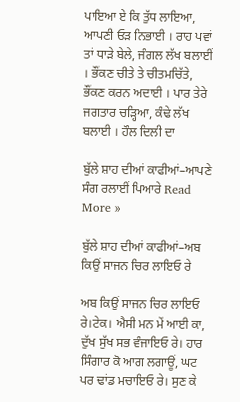ਪਾਇਆ ਏ ਕਿ ਤੁੱਧ ਲਾਇਆ, ਆਪਣੀ ਓੜ ਨਿਭਾਈ । ਰਾਹ ਪਵਾਂ ਤਾਂ ਧਾੜੇ ਬੇਲੇ, ਜੰਗਲ ਲੱਖ ਬਲਾਈਂ । ਭੌਂਕਣ ਚੀਤੇ ਤੇ ਚੀਤਮਚਿੱਤੇ, ਭੌਂਕਣ ਕਰਨ ਅਦਾਈ । ਪਾਰ ਤੇਰੇ ਜਗਤਾਰ ਚੜ੍ਹਿਆ, ਕੰਢੇ ਲੱਖ ਬਲਾਈ । ਹੌਲ ਦਿਲੀ ਦਾ

ਬੁੱਲੇ ਸ਼ਾਹ ਦੀਆਂ ਕਾਫੀਆਂ–ਆਪਣੇ ਸੰਗ ਰਲਾਈਂ ਪਿਆਰੇ Read More »

ਬੁੱਲੇ ਸ਼ਾਹ ਦੀਆਂ ਕਾਫੀਆਂ–ਅਬ ਕਿਉਂ ਸਾਜਨ ਚਿਰ ਲਾਇਓ ਰੇ

ਅਬ ਕਿਉਂ ਸਾਜਨ ਚਿਰ ਲਾਇਓ ਰੇ।ਟੇਕ। ਐਸੀ ਮਨ ਮੇਂ ਆਈ ਕਾ, ਦੁੱਖ ਸੁੱਖ ਸਭ ਵੰਜਾਇਓ ਰੇ। ਹਾਰ ਸਿੰਗਾਰ ਕੋ ਆਗ ਲਗਾਊਂ, ਘਟ ਪਰ ਢਾਂਡ ਮਚਾਇਓ ਰੇ। ਸੁਣ ਕੇ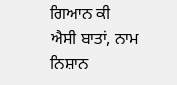ਗਿਆਨ ਕੀ ਐਸੀ ਬਾਤਾਂ, ਨਾਮ ਨਿਸ਼ਾਨ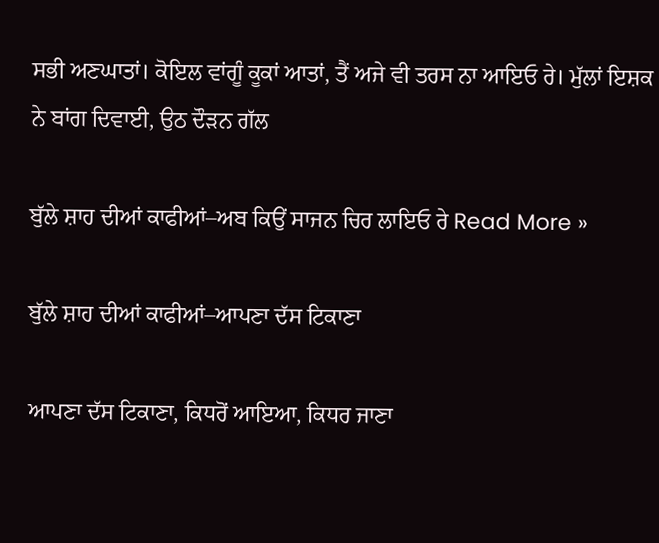ਸਭੀ ਅਣਘਾਤਾਂ। ਕੋਇਲ ਵਾਂਗੂੰ ਕੂਕਾਂ ਆਤਾਂ, ਤੈਂ ਅਜੇ ਵੀ ਤਰਸ ਨਾ ਆਇਓ ਰੇ। ਮੁੱਲਾਂ ਇਸ਼ਕ ਨੇ ਬਾਂਗ ਦਿਵਾਈ, ਉਠ ਦੌੜਨ ਗੱਲ

ਬੁੱਲੇ ਸ਼ਾਹ ਦੀਆਂ ਕਾਫੀਆਂ–ਅਬ ਕਿਉਂ ਸਾਜਨ ਚਿਰ ਲਾਇਓ ਰੇ Read More »

ਬੁੱਲੇ ਸ਼ਾਹ ਦੀਆਂ ਕਾਫੀਆਂ–ਆਪਣਾ ਦੱਸ ਟਿਕਾਣਾ

ਆਪਣਾ ਦੱਸ ਟਿਕਾਣਾ, ਕਿਧਰੋਂ ਆਇਆ, ਕਿਧਰ ਜਾਣਾ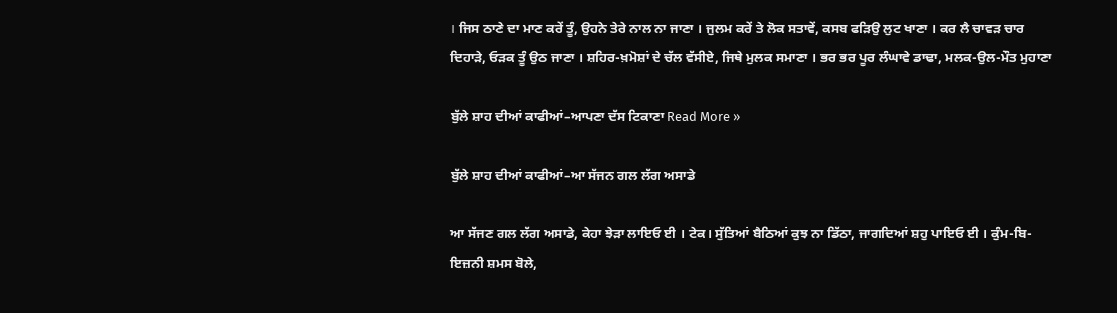। ਜਿਸ ਠਾਣੇ ਦਾ ਮਾਣ ਕਰੇਂ ਤੂੰ, ਉਹਨੇ ਤੇਰੇ ਨਾਲ ਨਾ ਜਾਣਾ । ਜੁਲਮ ਕਰੇਂ ਤੇ ਲੋਕ ਸਤਾਵੇਂ, ਕਸਬ ਫੜਿਉ ਲੁਟ ਖਾਣਾ । ਕਰ ਲੈ ਚਾਵੜ ਚਾਰ ਦਿਹਾੜੇ, ਓੜਕ ਤੂੰ ਉਠ ਜਾਣਾ । ਸ਼ਹਿਰ-ਖ਼ਮੋਸ਼ਾਂ ਦੇ ਚੱਲ ਵੱਸੀਏ, ਜਿਥੇ ਮੁਲਕ ਸਮਾਣਾ । ਭਰ ਭਰ ਪੂਰ ਲੰਘਾਵੇ ਡਾਢਾ, ਮਲਕ-ਉਲ-ਮੌਤ ਮੁਹਾਣਾ

ਬੁੱਲੇ ਸ਼ਾਹ ਦੀਆਂ ਕਾਫੀਆਂ–ਆਪਣਾ ਦੱਸ ਟਿਕਾਣਾ Read More »

ਬੁੱਲੇ ਸ਼ਾਹ ਦੀਆਂ ਕਾਫੀਆਂ–ਆ ਸੱਜਨ ਗਲ ਲੱਗ ਅਸਾਡੇ

ਆ ਸੱਜਣ ਗਲ ਲੱਗ ਅਸਾਡੇ, ਕੇਹਾ ਝੇੜਾ ਲਾਇਓ ਈ । ਟੇਕ। ਸੁੱਤਿਆਂ ਬੈਠਿਆਂ ਕੁਝ ਨਾ ਡਿੱਠਾ, ਜਾਗਦਿਆਂ ਸ਼ਹੁ ਪਾਇਓ ਈ । ਕੁੰਮ-ਬਿ-ਇਜ਼ਨੀ ਸ਼ਮਸ ਬੋਲੇ,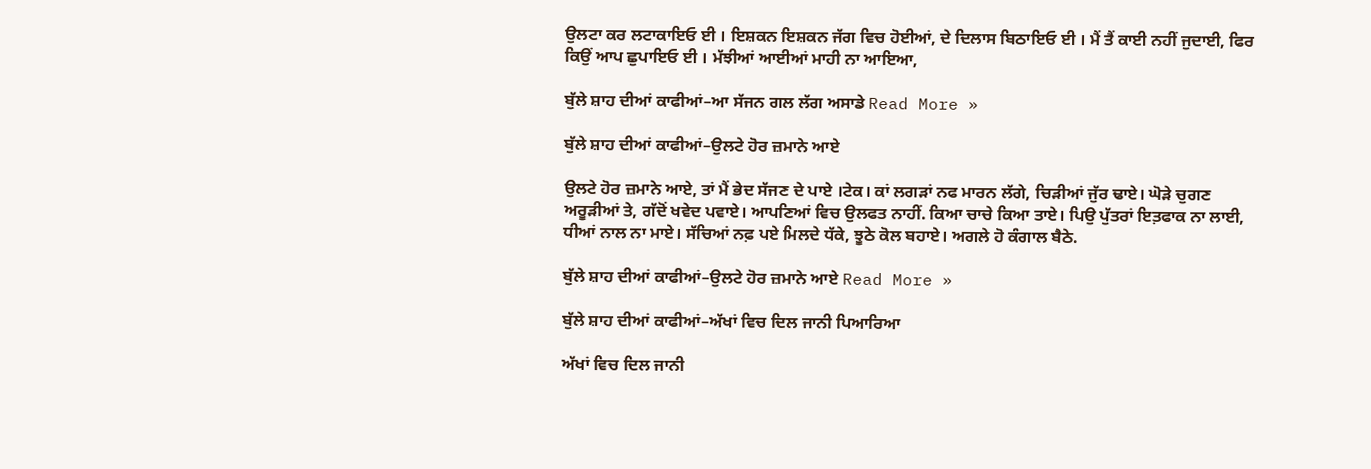ਉਲਟਾ ਕਰ ਲਟਾਕਾਇਓ ਈ । ਇਸ਼ਕਨ ਇਸ਼ਕਨ ਜੱਗ ਵਿਚ ਹੋਈਆਂ, ਦੇ ਦਿਲਾਸ ਬਿਠਾਇਓ ਈ । ਮੈਂ ਤੈਂ ਕਾਈ ਨਹੀਂ ਜੁਦਾਈ, ਫਿਰ ਕਿਉਂ ਆਪ ਛੁਪਾਇਓ ਈ । ਮੱਝੀਆਂ ਆਈਆਂ ਮਾਹੀ ਨਾ ਆਇਆ,

ਬੁੱਲੇ ਸ਼ਾਹ ਦੀਆਂ ਕਾਫੀਆਂ–ਆ ਸੱਜਨ ਗਲ ਲੱਗ ਅਸਾਡੇ Read More »

ਬੁੱਲੇ ਸ਼ਾਹ ਦੀਆਂ ਕਾਫੀਆਂ–ਉਲਟੇ ਹੋਰ ਜ਼ਮਾਨੇ ਆਏ

ਉਲਟੇ ਹੋਰ ਜ਼ਮਾਨੇ ਆਏ, ਤਾਂ ਮੈਂ ਭੇਦ ਸੱਜਣ ਦੇ ਪਾਏ ।ਟੇਕ। ਕਾਂ ਲਗੜਾਂ ਨਫ ਮਾਰਨ ਲੱਗੇ, ਚਿੜੀਆਂ ਜੁੱਰ ਢਾਏ। ਘੋੜੇ ਚੁਗਣ ਅਰੂੜੀਆਂ ਤੇ, ਗੱਦੋਂ ਖਵੇਦ ਪਵਾਏ। ਆਪਣਿਆਂ ਵਿਚ ਉਲਫਤ ਨਾਹੀਂ. ਕਿਆ ਚਾਚੇ ਕਿਆ ਤਾਏ। ਪਿਉ ਪੁੱਤਰਾਂ ਇਤ਼ਫਾਕ ਨਾ ਲਾਈ, ਧੀਆਂ ਨਾਲ ਨਾ ਮਾਏ। ਸੱਚਿਆਂ ਨਫ਼ ਪਏ ਮਿਲਦੇ ਧੱਕੇ, ਝੂਠੇ ਕੋਲ ਬਹਾਏ। ਅਗਲੇ ਹੋ ਕੰਗਾਲ ਬੈਠੇ.

ਬੁੱਲੇ ਸ਼ਾਹ ਦੀਆਂ ਕਾਫੀਆਂ–ਉਲਟੇ ਹੋਰ ਜ਼ਮਾਨੇ ਆਏ Read More »

ਬੁੱਲੇ ਸ਼ਾਹ ਦੀਆਂ ਕਾਫੀਆਂ–ਅੱਖਾਂ ਵਿਚ ਦਿਲ ਜਾਨੀ ਪਿਆਰਿਆ

ਅੱਖਾਂ ਵਿਚ ਦਿਲ ਜਾਨੀ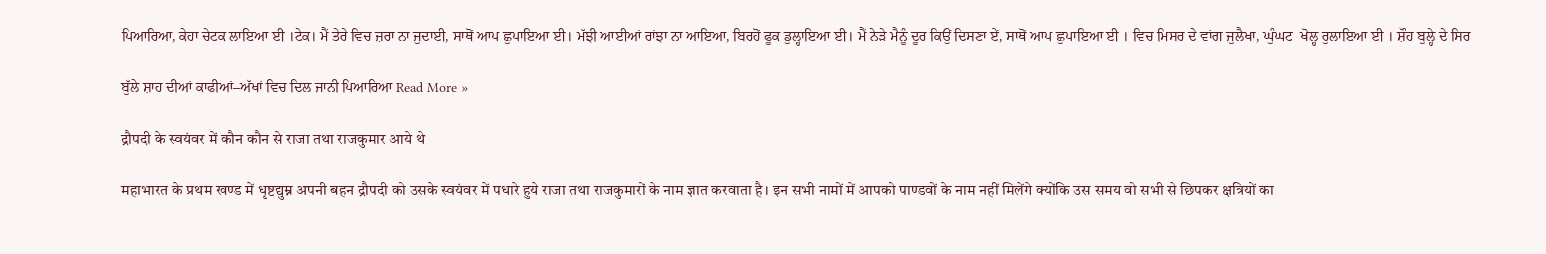ਪਿਆਰਿਆ, ਕੇਹਾ ਚੇਟਕ ਲਾਇਆ ਈ ।ਟੇਕ। ਮੈਂ ਤੇਰੇ ਵਿਚ ਜ਼ਰਾ ਨਾ ਜੁਦਾਈ, ਸਾਥੋਂ ਆਪ ਛੁਪਾਇਆ ਈ। ਮੱਝੀ ਆਈਆਂ ਰਾਂਝਾ ਨਾ ਆਇਆ, ਬਿਰਹੋਂ ਫੂਕ ਡੁਲ੍ਹਾਇਆ ਈ। ਮੈਂ ਨੇੜੇ ਮੈਨੂੰ ਦੂਰ ਕਿਉਂ ਦਿਸਣਾ ਏਂ, ਸਾਥੋਂ ਆਪ ਛੁਪਾਇਆ ਈ । ਵਿਚ ਮਿਸਰ ਦੇ ਵਾਂਗ ਜੁਲੈਖਾ, ਘੁੰਘਟ  ਖੋਲ੍ਹ ਰੁਲਾਇਆ ਈ । ਸ਼ੌਹ ਬੁਲ੍ਹੇ ਦੇ ਸਿਰ

ਬੁੱਲੇ ਸ਼ਾਹ ਦੀਆਂ ਕਾਫੀਆਂ–ਅੱਖਾਂ ਵਿਚ ਦਿਲ ਜਾਨੀ ਪਿਆਰਿਆ Read More »

द्रौपदी के स्वयंवर में कौन कौन से राजा तथा राजकुमार आये थे

महाभारत के प्रथम खण्ड में धृष्टद्युम्न अपनी बहन द्रौपदी को उसके स्वयंवर में पधारे हुये राजा तथा राजकुमारों के नाम ज्ञात करवाता है। इन सभी नामों में आपको पाण्डवों के नाम नहीं मिलेंगे क्योंकि उस समय वो सभी से छिपकर क्षत्रियों का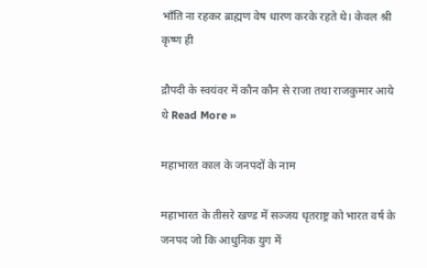भाँति ना रहकर ब्राह्मण वेष धारण करके रहते थे। केवल श्री कृष्ण ही

द्रौपदी के स्वयंवर में कौन कौन से राजा तथा राजकुमार आये थे Read More »

महाभारत काल के जनपदों के नाम

महाभारत के तीसरे खण्ड में सञ्जय धृतराष्ट्र को भारत वर्ष के जनपद जो कि आधुनिक युग में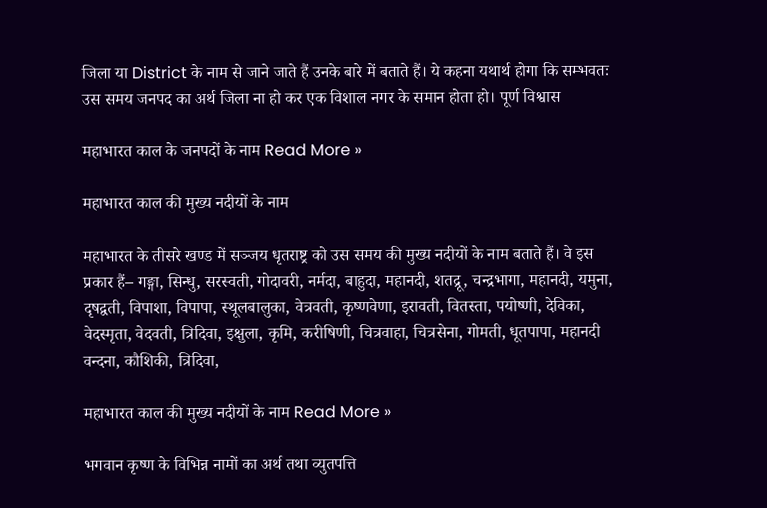जिला या District के नाम से जाने जाते हैं उनके बारे में बताते हैं। ये कहना यथार्थ होगा कि सम्भवतः उस समय जनपद का अर्थ जिला ना हो कर एक विशाल नगर के समान होता हो। पूर्ण विश्वास

महाभारत काल के जनपदों के नाम Read More »

महाभारत काल की मुख्य नदीयों के नाम

महाभारत के तीसरे खण्ड में सञ्जय धृतराष्ट्र को उस समय की मुख्य नदीयों के नाम बताते हैं। वे इस प्रकार हैं– गङ्गा, सिन्धु, सरस्वती, गोदावरी, नर्मदा, बाहुदा, महानदी, शतद्रू, चन्द्रभागा, महानदी, यमुना, दृषद्वती, विपाशा, विपापा, स्थूलबालुका, वेत्रवती, कृष्णवेणा, इरावती, वितस्ता, पयोष्णी, देविका, वेदस्मृता, वेदवती, त्रिदिवा, इक्षुला, कृमि, करीषिणी, चित्रवाहा, चित्रसेना, गोमती, धूतपापा, महानदी वन्दना, कौशिकी, त्रिदिवा,

महाभारत काल की मुख्य नदीयों के नाम Read More »

भगवान कृष्ण के विभिन्न नामों का अर्थ तथा व्युतपत्ति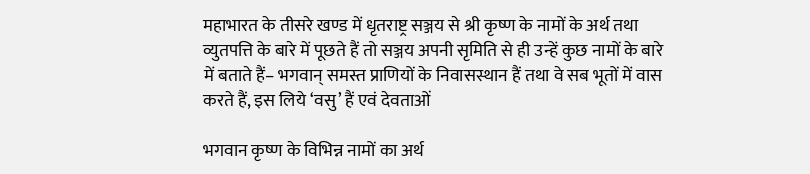महाभारत के तीसरे खण्ड में धृतराष्ट्र सञ्जय से श्री कृष्ण के नामों के अर्थ तथा व्युतपत्ति के बारे में पूछते हैं तो सञ्जय अपनी सृमिति से ही उन्हें कुछ नामों के बारे में बताते हैं– भगवान् समस्त प्राणियों के निवासस्थान हैं तथा वे सब भूतों में वास करते हैं, इस लिये ‘वसु’ हैं एवं देवताओं

भगवान कृष्ण के विभिन्न नामों का अर्थ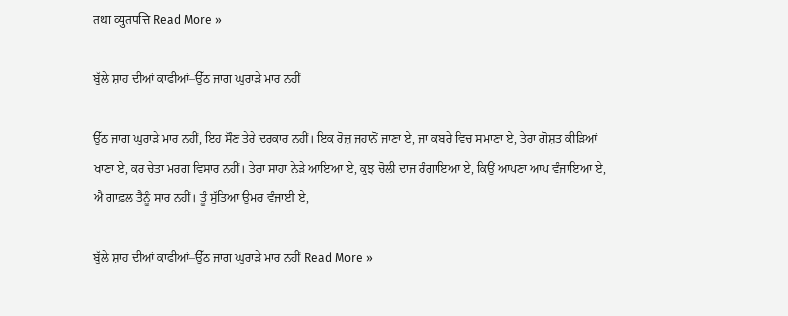तथा व्युतपत्ति Read More »

ਬੁੱਲੇ ਸ਼ਾਹ ਦੀਆਂ ਕਾਫੀਆਂ–ਉੱਠ ਜਾਗ ਘੁਰਾੜੇ ਮਾਰ ਨਹੀਂ

ਉੱਠ ਜਾਗ ਘੁਰਾੜੇ ਮਾਰ ਨਹੀਂ, ਇਹ ਸੌਣ ਤੇਰੇ ਦਰਕਾਰ ਨਹੀਂ। ਇਕ ਰੋਜ਼ ਜਹਾਨੋਂ ਜਾਣਾ ਏ, ਜਾ ਕਬਰੇ ਵਿਚ ਸਮਾਣਾ ਏ, ਤੇਰਾ ਗੋਸ਼ਤ ਕੀੜਿਆਂ ਖਾਣਾ ਏ, ਕਰ ਚੇਤਾ ਮਰਗ ਵਿਸਾਰ ਨਹੀਂ। ਤੇਰਾ ਸਾਹਾ ਨੇੜੇ ਆਇਆ ਏ, ਕੁਝ ਚੋਲੀ ਦਾਜ ਰੰਗਾਇਆ ਏ, ਕਿਉਂ ਆਪਣਾ ਆਪ ਵੰਜਾਇਆ ਏ, ਐ ਗਾਫ਼ਲ ਤੈਨੂੰ ਸਾਰ ਨਹੀਂ। ਤੂੰ ਸੁੱਤਿਆ ਉਮਰ ਵੰਜਾਈ ਏ,

ਬੁੱਲੇ ਸ਼ਾਹ ਦੀਆਂ ਕਾਫੀਆਂ–ਉੱਠ ਜਾਗ ਘੁਰਾੜੇ ਮਾਰ ਨਹੀਂ Read More »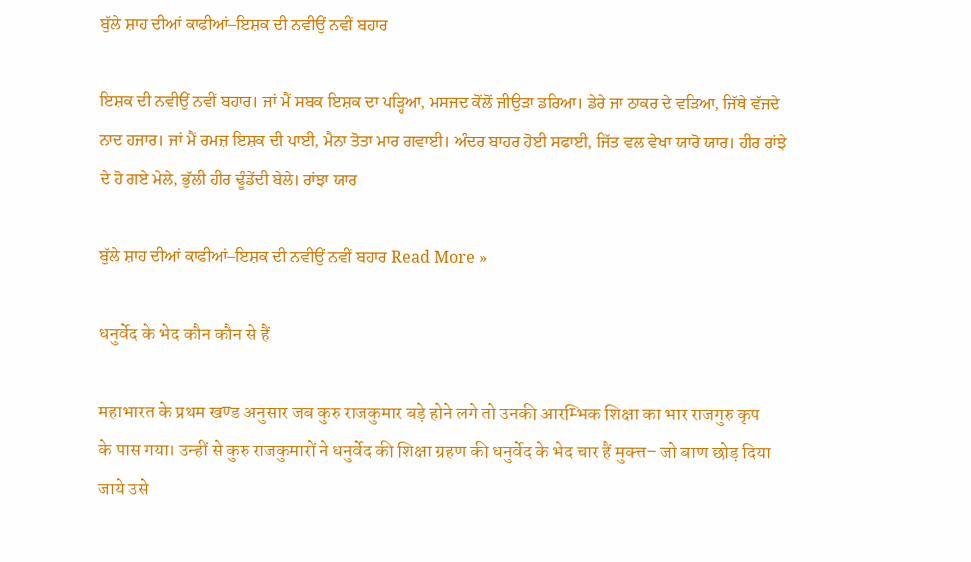ਬੁੱਲੇ ਸ਼ਾਹ ਦੀਆਂ ਕਾਫੀਆਂ–ਇਸ਼ਕ ਦੀ ਨਵੀਉਂ ਨਵੀਂ ਬਹਾਰ

ਇਸ਼ਕ ਦੀ ਨਵੀਉਂ ਨਵੀਂ ਬਹਾਰ। ਜਾਂ ਮੈਂ ਸਬਕ ਇਸ਼ਕ ਦਾ ਪੜ੍ਹਿਆ, ਮਸਜਦ ਕੋਂਲੋਂ ਜੀਉੜਾ ਡਰਿਆ। ਡੇਰੇ ਜਾ ਠਾਕਰ ਦੇ ਵੜਿਆ, ਜਿੱਥੇ ਵੱਜਦੇ ਨਾਦ ਹਜਾਰ। ਜਾਂ ਮੈਂ ਰਮਜ਼ ਇਸ਼ਕ ਦੀ ਪਾਈ, ਮੈਨਾ ਤੋਤਾ ਮਾਰ ਗਵਾਈ। ਅੰਦਰ ਬਾਹਰ ਹੋਈ ਸਫਾਈ, ਜਿੱਤ ਵਲ ਵੇਖਾ ਯਾਰੋ ਯਾਰ। ਹੀਰ ਰਾਂਝੇ ਦੇ ਹੋ ਗਏ ਮੇਲੇ, ਭੁੱਲੀ ਹੀਰ ਢੂੰਡੇਂਦੀ ਬੇਲੇ। ਰਾਂਝਾ ਯਾਰ

ਬੁੱਲੇ ਸ਼ਾਹ ਦੀਆਂ ਕਾਫੀਆਂ–ਇਸ਼ਕ ਦੀ ਨਵੀਉਂ ਨਵੀਂ ਬਹਾਰ Read More »

धनुर्वेद के भेद कौन कौन से हैं

महाभारत के प्रथम खण्ड अनुसार जब कुरु राजकुमार बड़े होने लगे तो उनकी आरम्भिक शिक्षा का भार राजगुरु कृप के पास गया। उन्हीं से कुरु राजकुमारों ने धनुर्वेद की शिक्षा ग्रहण की धनुर्वेद के भेद चार हैं मुक्त्त– जो बाण छोड़ दिया जाये उसे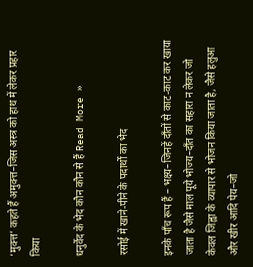‘मुक्त्त’ कहते हैं अमुक्त्त–जिस अस्त्र को हाथ में लेकर प्रहार किया

धनुर्वेद के भेद कौन कौन से हैं Read More »

रसोई में खाने-पीने के पदार्थों का भेद

इनके पाँच रूप हैं – भक्ष्य–जिनहें दाँतों से काट-काट कर खाया जाता है जैसे माल पूये भोज्य–दाँत का सहारा न लेकर जो केवल जिह्वा के व्यापार से भोजन किया जाता है, जैसे हलुआ और खीर आदि पेय–जो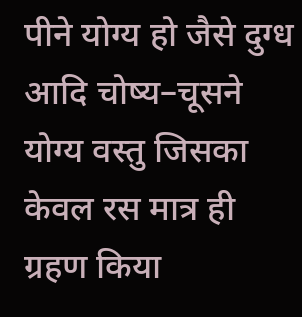पीने योग्य हो जैसे दुग्ध आदि चोष्य–चूसने योग्य वस्तु जिसका केवल रस मात्र ही ग्रहण किया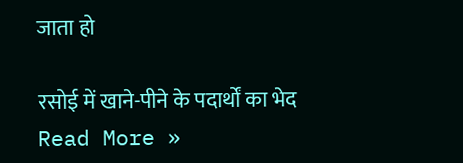जाता हो

रसोई में खाने-पीने के पदार्थों का भेद Read More »